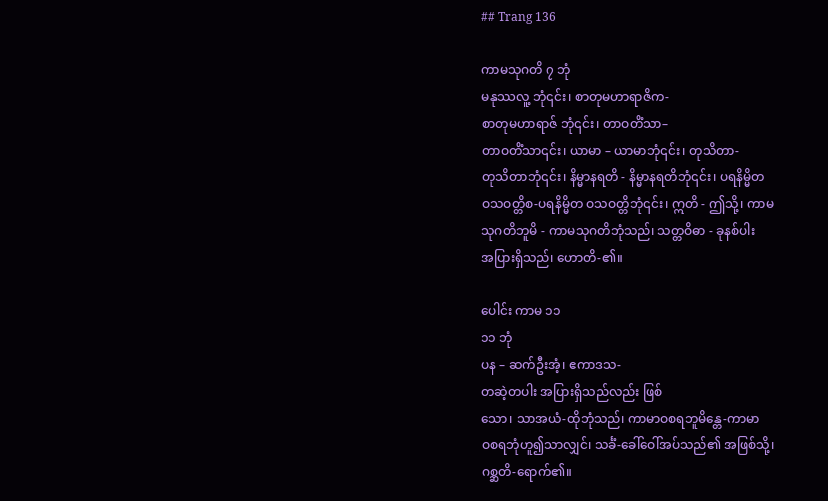## Trang 136

ကာမသုဂတိ ၇ ဘုံ
မနုဿလူ့ ဘုံ၎င်း၊ စာတုမဟာရာဇိက-
စာတုမဟာရာဇ် ဘုံ၎င်း၊ တာဝတိံသာ–
တာဝတိံသာ၎င်း၊ ယာမာ – ယာမာဘုံ၎င်း၊ တုသိတာ-
တုသိတာဘုံ၎င်း၊ နိမ္မာနရတိ - နိမ္မာနရတိဘုံ၎င်း၊ ပရနိမ္မိတ
ဝသဝတ္တိစ-ပရနိမ္မိတ ဝသဝတ္တိဘုံ၎င်း၊ ဣတိ - ဤသို့၊ ကာမ
သုဂတိဘူမိ - ကာမသုဂတိဘုံသည်၊ သတ္တဝိဓာ - ခုနစ်ပါး
အပြားရှိသည်၊ ဟောတိ-၏။

ပေါင်း ကာမ ၁၁
၁၁ ဘုံ
ပန – ဆက်ဦးအံ့၊ ဧကာဒသ-
တဆဲ့တပါး အပြားရှိသည်လည်း ဖြစ်
သော၊ သာအယံ-ထိုဘုံသည်၊ ကာမာဝစရဘူမိန္တေ-ကာမာ
ဝစရဘုံဟူ၍သာလျှင်၊ သင်္ခံ-ခေါ်ဝေါ်အပ်သည်၏ အဖြစ်သို့၊
ဂစ္ဆတိ-ရောက်၏။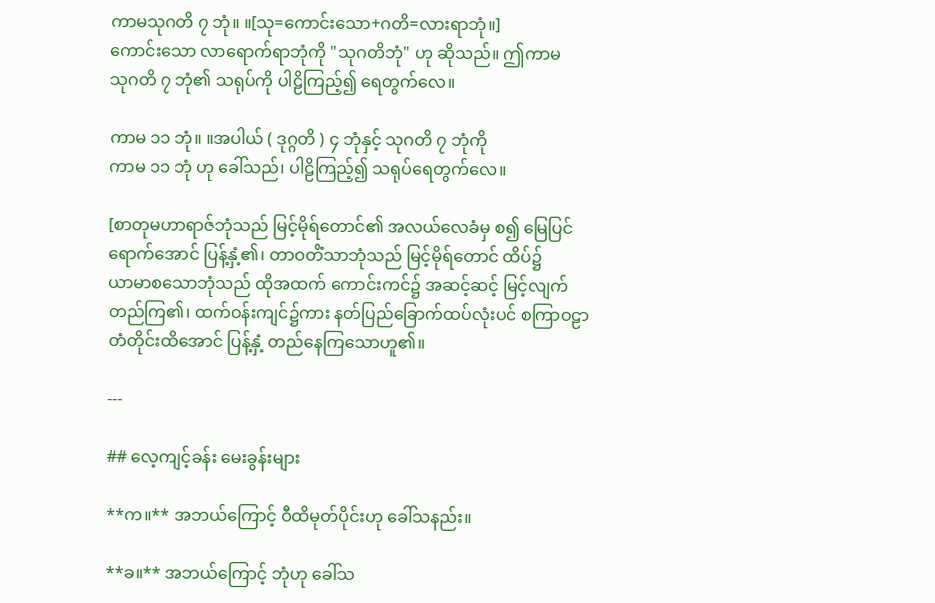ကာမသုဂတိ ၇ ဘုံ။ ။[သု=ကောင်းသော+ဂတိ=လားရာဘုံ။]
ကောင်းသော လာရောက်ရာဘုံကို "သုဂတိဘုံ" ဟု ဆိုသည်။ ဤကာမ
သုဂတိ ၇ ဘုံ၏ သရုပ်ကို ပါဠိကြည့်၍ ရေတွက်လေ။

ကာမ ၁၁ ဘုံ။ ။အပါယ် ( ဒုဂ္ဂတိ ) ၄ ဘုံနှင့် သုဂတိ ၇ ဘုံကို
ကာမ ၁၁ ဘုံ ဟု ခေါ်သည်၊ ပါဠိကြည့်၍ သရုပ်ရေတွက်လေ။

[စာတုမဟာရာဇ်ဘုံသည် မြင့်မိုရ်တောင်၏ အလယ်လေခံမှ စ၍ မြေပြင်
ရောက်အောင် ပြန့်နှံ့၏၊ တာဝတိံသာဘုံသည် မြင့်မိုရ်တောင် ထိပ်၌
ယာမာစသောဘုံသည် ထိုအထက် ကောင်းကင်၌ အဆင့်ဆင့် မြင့်လျက်
တည်ကြ၏၊ ထက်ဝန်းကျင်၌ကား နတ်ပြည်ခြောက်ထပ်လုံးပင် စကြာဝဠာ
တံတိုင်းထိအောင် ပြန့်နှံ့ တည်နေကြသောဟူ၏။

---

## လေ့ကျင့်ခန်း မေးခွန်းများ

**က။** အဘယ်ကြောင့် ဝီထိမုတ်ပိုင်းဟု ခေါ်သနည်း။

**ခ။** အဘယ်ကြောင့် ဘုံဟု ခေါ်သ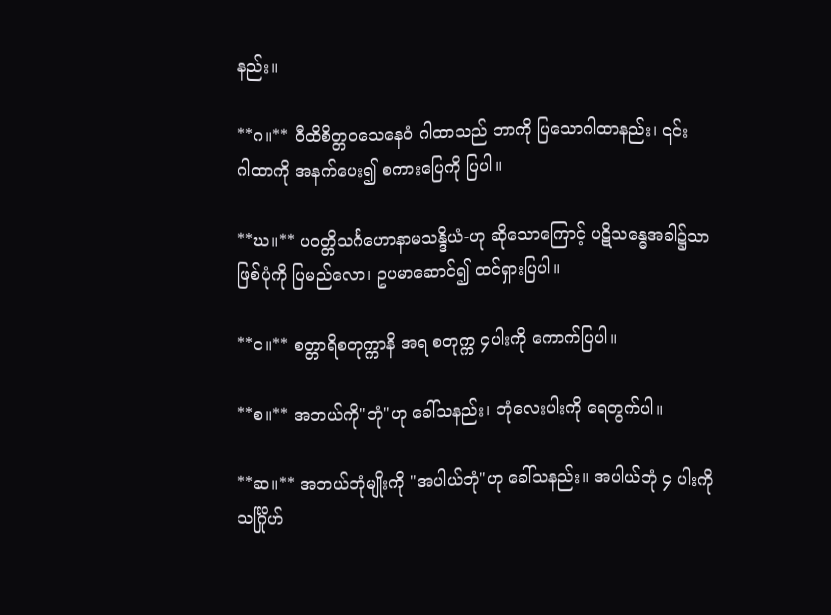နည်း။

**ဂ။** ဝီထိစိတ္တဝသေနေဝံ ဂါထာသည် ဘာကို ပြသောဂါထာနည်း၊ ၎င်း
ဂါထာကို အနက်ပေး၍ စကားပြေကို ပြပါ။

**ဃ။** ပဝတ္တိသင်္ဂဟောနာမသန္ဒိယံ-ဟု ဆိုသောကြောင့် ပဋိသန္ဓေအခါ၌သာ
ဖြစ်ပုံကို ပြမည်လော၊ ဥပမာဆောင်၍ ထင်ရှားပြပါ။

**င။** စတ္တာရိစတုက္ကာနိ အရ စတုက္က ၄ပါးကို ကောက်ပြပါ။

**စ။** အဘယ်ကို"ဘုံ"ဟု ခေါ်သနည်း၊ ဘုံလေးပါးကို ရေတွက်ပါ။

**ဆ။** အဘယ်ဘုံမျိုးကို "အပါယ်ဘုံ"ဟု ခေါ်သနည်း။ အပါယ်ဘုံ ၄ ပါးကို
သင်္ဂြိုဟ်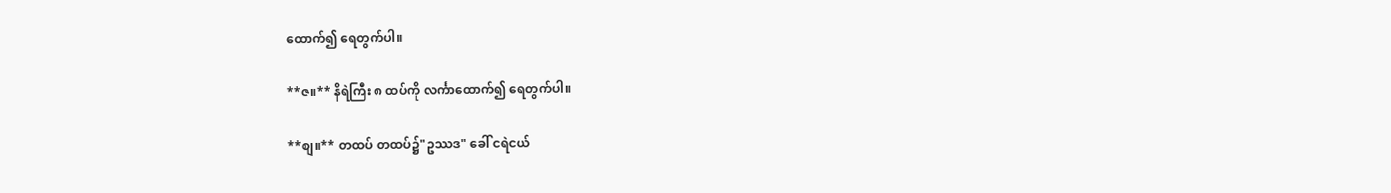ထောက်၍ ရေတွက်ပါ။

**ဇ။** နိရဲကြီး ၈ ထပ်ကို လင်္ကာထောက်၍ ရေတွက်ပါ။

**စျ။** တထပ် တထပ်၌"ဥဿဒ" ခေါ် ငရဲငယ်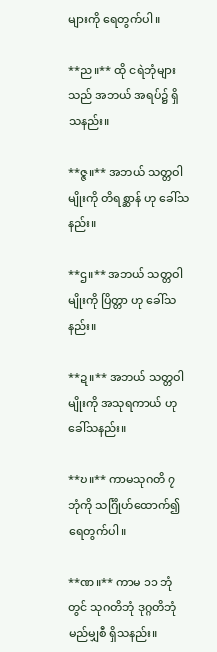များကို ရေတွက်ပါ။

**ည။** ထို ငရဲဘုံများသည် အဘယ် အရပ်၌ ရှိသနည်း။

**ဇ္ဇ။** အဘယ် သတ္တဝါမျိုးကို တိရစ္ဆာန် ဟု ခေါ်သနည်း။

**ဌ။** အဘယ် သတ္တဝါမျိုးကို ပြိတ္တာ ဟု ခေါ်သနည်း။

**ဍ။** အဘယ် သတ္တဝါမျိုးကို အသုရကာယ် ဟု ခေါ်သနည်း။

**ဎ။** ကာမသုဂတိ ၇ ဘုံကို သင်္ဂြိုဟ်ထောက်၍ ရေတွက်ပါ။

**ဏ။** ကာမ ၁၁ ဘုံတွင် သုဂတိဘုံ ဒုဂ္ဂတိဘုံ မည်မျှစီ ရှိသနည်း။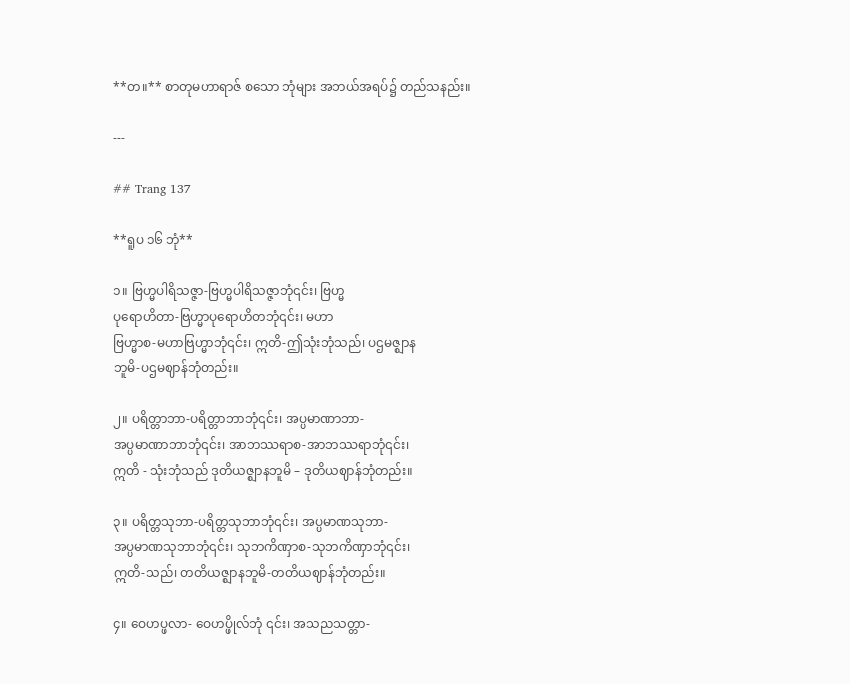**တ။** စာတုမဟာရာဇ် စသော ဘုံများ အဘယ်အရပ်၌ တည်သနည်း။

---

## Trang 137

**ရူပ ၁၆ ဘုံ**

၁။ ဗြဟ္မပါရိသဇ္ဇာ-ဗြဟ္မပါရိသဇ္ဇာဘုံ၎င်း၊ ဗြဟ္မ
ပုရောဟိတာ-ဗြဟ္မာပုရောဟိတဘုံ၎င်း၊ မဟာ
ဗြဟ္မာစ-မဟာဗြဟ္မာဘုံ၎င်း၊ ဣတိ-ဤသုံးဘုံသည်၊ ပဌမဇ္ဈာန
ဘူမိ-ပဌမဈာန်ဘုံတည်း။

၂။ ပရိတ္တာဘာ-ပရိတ္တာဘာဘုံ၎င်း၊ အပ္ပမာဏာဘာ-
အပ္ပမာဏာဘာဘုံ၎င်း၊ အာဘဿရာစ-အာဘဿရာဘုံ၎င်း၊
ဣတိ - သုံးဘုံသည် ဒုတိယဇ္ဈာနဘူမိ – ဒုတိယဈာန်ဘုံတည်း။

၃။ ပရိတ္တသုဘာ-ပရိတ္တသုဘာဘုံ၎င်း၊ အပ္ပမာဏသုဘာ-
အပ္ပမာဏသုဘာဘုံ၎င်း၊ သုဘကိဏှာစ-သုဘကိဏှာဘုံ၎င်း၊
ဣတိ-သည်၊ တတိယဇ္ဈာနဘူမိ-တတိယဈာန်ဘုံတည်း။

၄။ ဝေဟပ္ဖလာ- ဝေဟပ္ဖိုလ်ဘုံ ၎င်း၊ အသညသတ္တာ-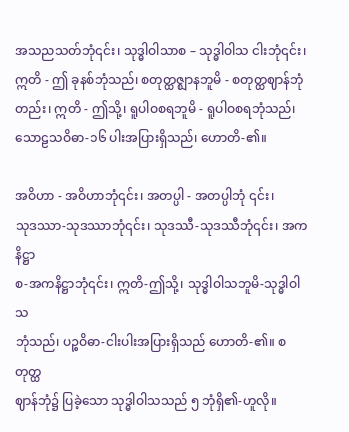အသညသတ်ဘုံ၎င်း၊ သုဒ္ဓါဝါသာစ – သုဒ္ဓါဝါသ ငါးဘုံ၎င်း၊
ဣတိ - ဤ ခုနစ်ဘုံသည်၊ စတုတ္ထဇ္ဈာနဘူမိ - စတုတ္ထဈာန်ဘုံ
တည်း၊ ဣတိ - ဤသို့၊ ရူပါဝစရဘူမိ - ရူပါဝစရဘုံသည်၊
သောဠသဝိဓာ-၁၆ ပါးအပြားရှိသည်၊ ဟောတိ-၏။

အဝိဟာ - အဝိဟာဘုံ၎င်း၊ အတပ္ပါ - အတပ္ပါဘုံ ၎င်း၊
သုဒဿာ-သုဒဿာဘုံ၎င်း၊ သုဒဿီ-သုဒဿီဘုံ၎င်း၊ အကနိဋ္ဌာ
စ-အကနိဋ္ဌာဘုံ၎င်း၊ ဣတိ-ဤသို့၊ သုဒ္ဓါဝါသဘူမိ-သုဒ္ဓါဝါသ
ဘုံသည်၊ ပဉ္စဝိဓာ-ငါးပါးအပြားရှိသည် ဟောတိ-၏။ စတုတ္ထ
ဈာန်ဘုံ၌ ပြခဲ့သော သုဒ္ဓါဝါသသည် ၅ ဘုံရှိ၏-ဟူလို။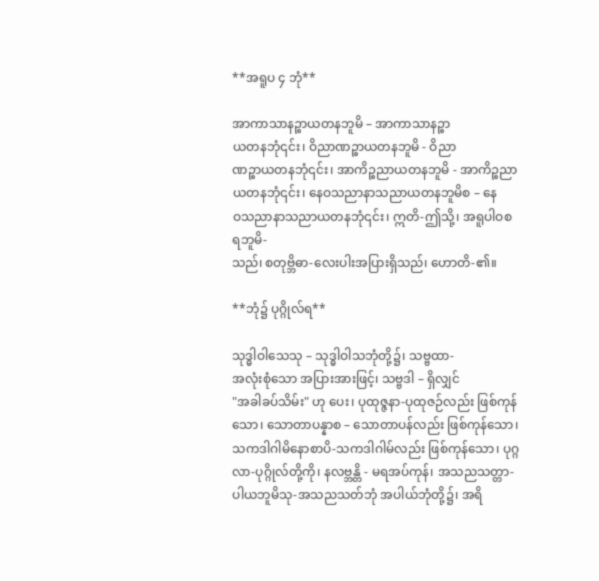**အရူပ ၄ ဘုံ**

အာကာသာနဉ္စာယတနဘူမိ – အာကာသာနဉ္စာ
ယတနဘုံ၎င်း၊ ဝိညာဏဉ္စာယတနဘူမိ - ဝိညာ
ဏဉ္စာယတနဘုံ၎င်း၊ အာကိဉ္စညာယတနဘူမိ - အာကိဉ္စညာ
ယတနဘုံ၎င်း၊ နေဝသညာနာသညာယတနဘူမိစ – နေ
ဝသညာနာသညာယတနဘုံ၎င်း၊ ဣတိ-ဤသို့၊ အရူပါဝစရဘူမိ-
သည်၊ စတုဗ္ဘိဓာ-လေးပါးအပြားရှိသည်၊ ဟောတိ-၏။

**ဘုံ၌ ပုဂ္ဂိုလ်ရ**

သုဒ္ဓါဝါသေသု – သုဒ္ဓါဝါသဘုံတို့၌၊ သဗ္ဗထာ-
အလုံးစုံသော အပြားအားဖြင့်၊ သဗ္ဗဒါ – ရှိလျှင်
"အခါခပ်သိမ်း" ဟု ပေး၊ ပုထုဇ္ဇနာ-ပုထုဇဉ်လည်း ဖြစ်ကုန်
သော၊ သောတာပန္နာစ – သောတာပန်လည်း ဖြစ်ကုန်သော၊
သကဒါဂါမိနောစာပိ-သကဒါဂါမ်လည်း ဖြစ်ကုန်သော၊ ပုဂ္ဂ
လာ-ပုဂ္ဂိုလ်တို့ကို၊ နလဗ္ဘန္တိ - မရအပ်ကုန်၊ အသညသတ္တာ-
ပါယဘူမိသု-အသညသတ်ဘုံ အပါယ်ဘုံတို့၌၊ အရိ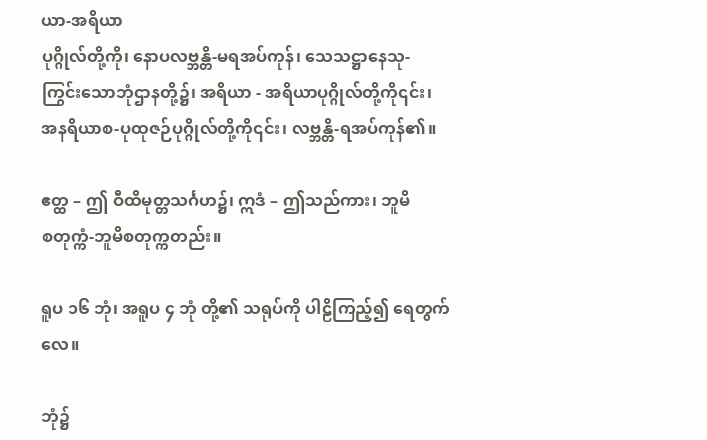ယာ-အရိယာ
ပုဂ္ဂိုလ်တို့ကို၊ နောပလဗ္ဘန္တိ-မရအပ်ကုန်၊ သေသဋ္ဌာနေသု-
ကြွင်းသောဘုံဌာနတို့၌၊ အရိယာ - အရိယာပုဂ္ဂိုလ်တို့ကို၎င်း၊
အနရိယာစ-ပုထုဇဉ်ပုဂ္ဂိုလ်တို့ကို၎င်း၊ လဗ္ဘန္တိ-ရအပ်ကုန်၏။

ဧတ္ထ – ဤ ဝီထိမုတ္တသင်္ဂဟ၌၊ ဣဒံ – ဤသည်ကား၊ ဘူမိ
စတုက္ကံ-ဘူမိစတုက္ကတည်း။

ရူပ ၁၆ ဘုံ၊ အရူပ ၄ ဘုံ တို့၏ သရုပ်ကို ပါဠိကြည့်၍ ရေတွက်လေ။

ဘုံ၌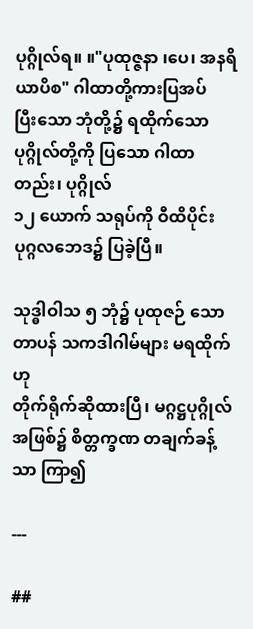ပုဂ္ဂိုလ်ရ။ ။"ပုထုဇ္ဇနာ ၊ပေ၊ အနရိယာပိစ" ဂါထာတို့ကားပြအပ်
ပြီးသော ဘုံတို့၌ ရထိုက်သော ပုဂ္ဂိုလ်တို့ကို ပြသော ဂါထာတည်း၊ ပုဂ္ဂိုလ်
၁၂ ယောက် သရုပ်ကို ဝီထိပိုင်း ပုဂ္ဂလဘေဒ၌ ပြခဲ့ပြီ။

သုဒ္ဓါဝါသ ၅ ဘုံ၌ ပုထုဇဉ် သောတာပန် သကဒါဂါမ်များ မရထိုက်ဟု
တိုက်ရိုက်ဆိုထားပြီ၊ မဂ္ဂဋ္ဌပုဂ္ဂိုလ် အဖြစ်၌ စိတ္တက္ခဏ တချက်ခန့်သာ ကြာ၍

---

##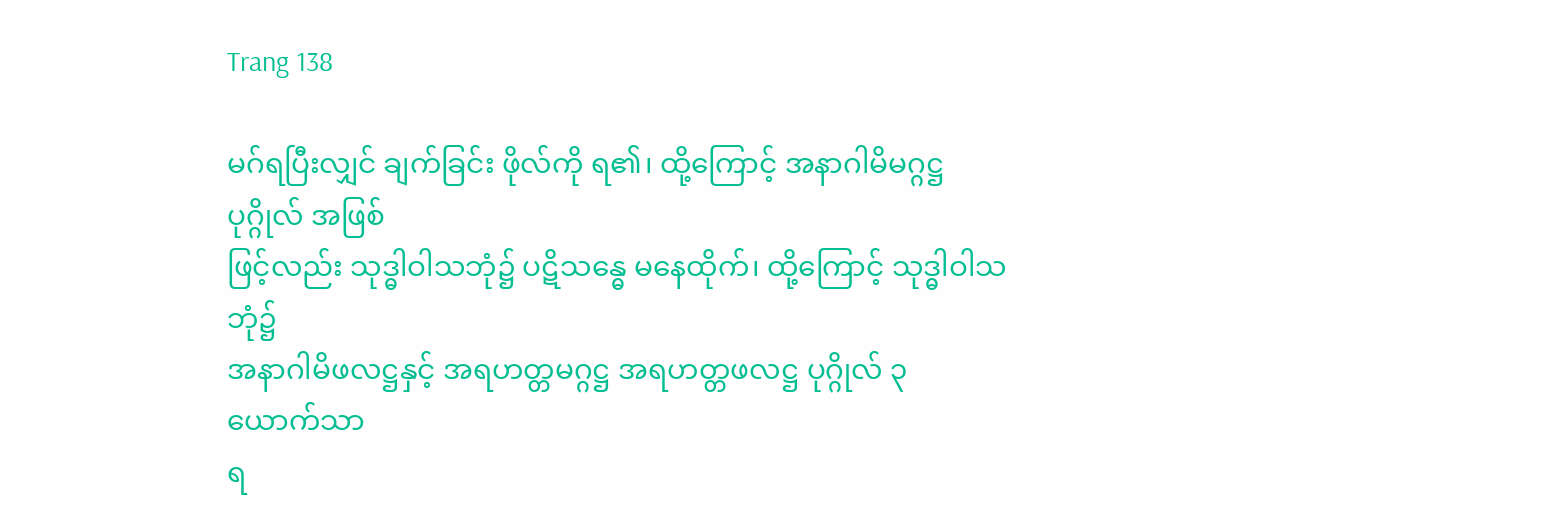Trang 138

မဂ်ရပြီးလျှင် ချက်ခြင်း ဖိုလ်ကို ရ၏၊ ထို့ကြောင့် အနာဂါမိမဂ္ဂဋ္ဌပုဂ္ဂိုလ် အဖြစ်
ဖြင့်လည်း သုဒ္ဓါဝါသဘုံ၌ ပဋိသန္ဓေ မနေထိုက်၊ ထို့ကြောင့် သုဒ္ဓါဝါသ ဘုံ၌
အနာဂါမိဖလဋ္ဌနှင့် အရဟတ္တမဂ္ဂဋ္ဌ အရဟတ္တဖလဋ္ဌ ပုဂ္ဂိုလ် ၃ ယောက်သာ
ရ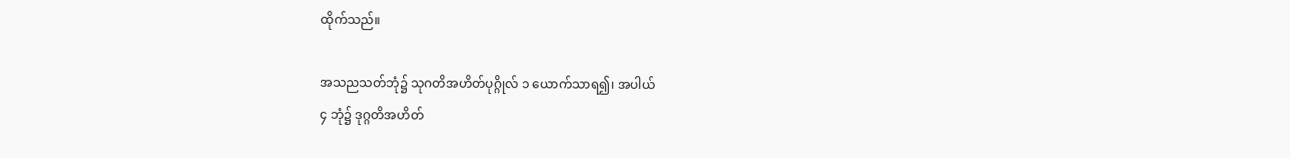ထိုက်သည်။

အသညသတ်ဘုံ၌ သုဂတိအဟိတ်ပုဂ္ဂိုလ် ၁ ယောက်သာရ၍၊ အပါယ်
၄ ဘုံ၌ ဒုဂ္ဂတိအဟိတ်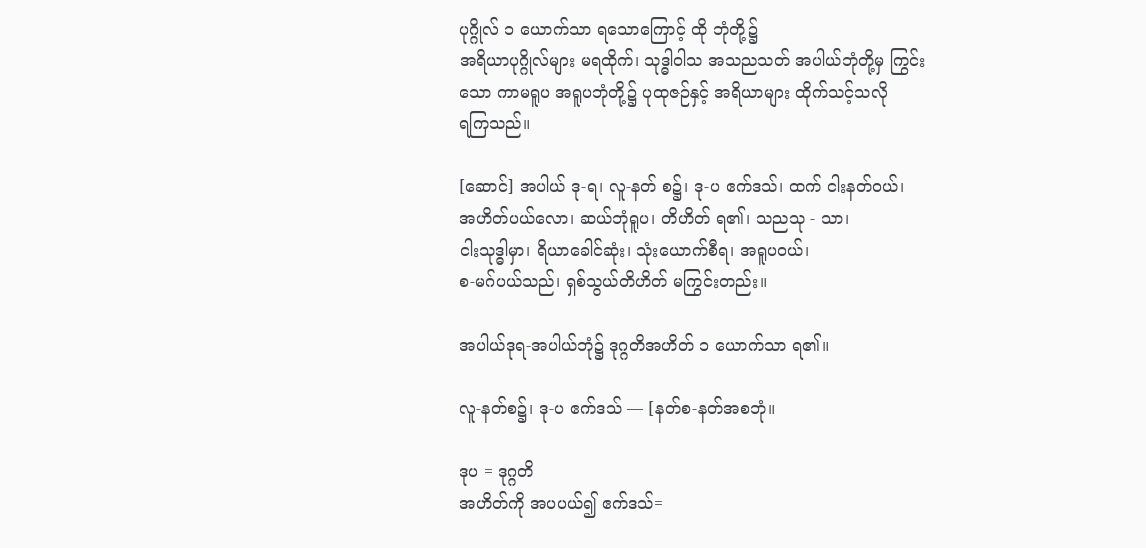ပုဂ္ဂိုလ် ၁ ယောက်သာ ရသောကြောင့် ထို ဘုံတို့၌
အရိယာပုဂ္ဂိုလ်များ မရထိုက်၊ သုဒ္ဓါဝါသ အသညသတ် အပါယ်ဘုံတို့မှ ကြွင်း
သော ကာမရူပ အရူပဘုံတို့၌ ပုထုဇဉ်နှင့် အရိယာများ ထိုက်သင့်သလို
ရကြသည်။

[ဆောင်] အပါယ် ဒု-ရ၊ လူ-နတ် စ၌၊ ဒု-ပ ဧက်ဒသ်၊ ထက် ငါးနတ်ဝယ်၊
အဟိတ်ပယ်လော၊ ဆယ်ဘုံရူပ၊ တိဟိတ် ရ၏၊ သညသု - သာ၊
ငါးသုဒ္ဓါမှာ၊ ရိယာခေါင်ဆုံး၊ သုံးယောက်စီရ၊ အရူပဝယ်၊
စ-မဂ်ပယ်သည်၊ ရှစ်သွယ်တိဟိတ် မကြွင်းတည်း။

အပါယ်ဒုရ-အပါယ်ဘုံ၌ ဒုဂ္ဂတိအဟိတ် ၁ ယောက်သာ ရ၏။

လူ-နတ်စ၌၊ ဒု-ပ ဧက်ဒသ် — [နတ်စ-နတ်အစဘုံ။

ဒုပ = ဒုဂ္ဂတိ
အဟိတ်ကို အပပယ်၍ ဧက်ဒသ်=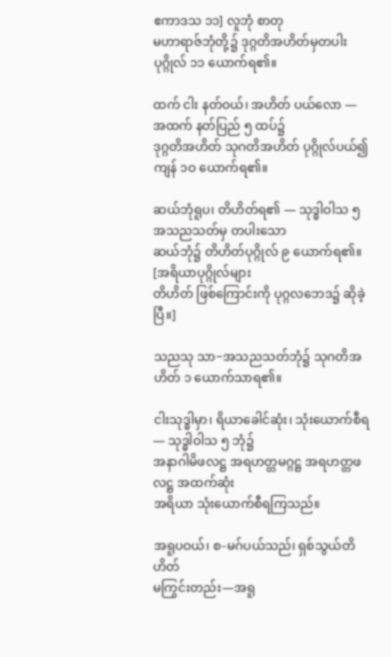ဧကာဒသ ၁၁] လူဘုံ စာတု
မဟာရာဇ်ဘုံတို့၌ ဒုဂ္ဂတိအဟိတ်မှတပါး ပုဂ္ဂိုလ် ၁၁ ယောက်ရ၏။

ထက် ငါး နတ်ဝယ်၊ အဟိတ် ပယ်လော — အထက် နတ်ပြည် ၅ ထပ်၌
ဒုဂ္ဂတိအဟိတ် သုဂတိအဟိတ် ပုဂ္ဂိုလ်ပယ်၍ ကျန် ၁ဝ ယောက်ရ၏။

ဆယ်ဘုံရူပ၊ တိဟိတ်ရ၏ — သုဒ္ဓါဝါသ ၅ အသညသတ်မှ တပါးသော
ဆယ်ဘုံ၌ တိဟိတ်ပုဂ္ဂိုလ် ၉ ယောက်ရ၏။ [အရိယာပုဂ္ဂိုလ်များ
တိဟိတ် ဖြစ်ကြောင်းကို ပုဂ္ဂလဘေဒ၌ ဆိုခဲ့ပြီ။]

သညသု သာ−အသညသတ်ဘုံ၌ သုဂတိအဟိတ် ၁ ယောက်သာရ၏။

ငါးသုဒ္ဓါမှာ၊ ရိယာခေါင်ဆုံး၊ သုံးယောက်စီရ — သုဒ္ဓါဝါသ ၅ ဘုံ၌
အနာဂါမိဖလဋ္ဌ အရဟတ္တမဂ္ဂဋ္ဌ အရဟတ္တဖလဋ္ဌ အထက်ဆုံး
အရိယာ သုံးယောက်စီရကြသည်။

အရူပဝယ်၊ စ-မဂ်ပယ်သည်၊ ရှစ်သွယ်တိဟိတ်
မကြွင်းတည်း—အရူ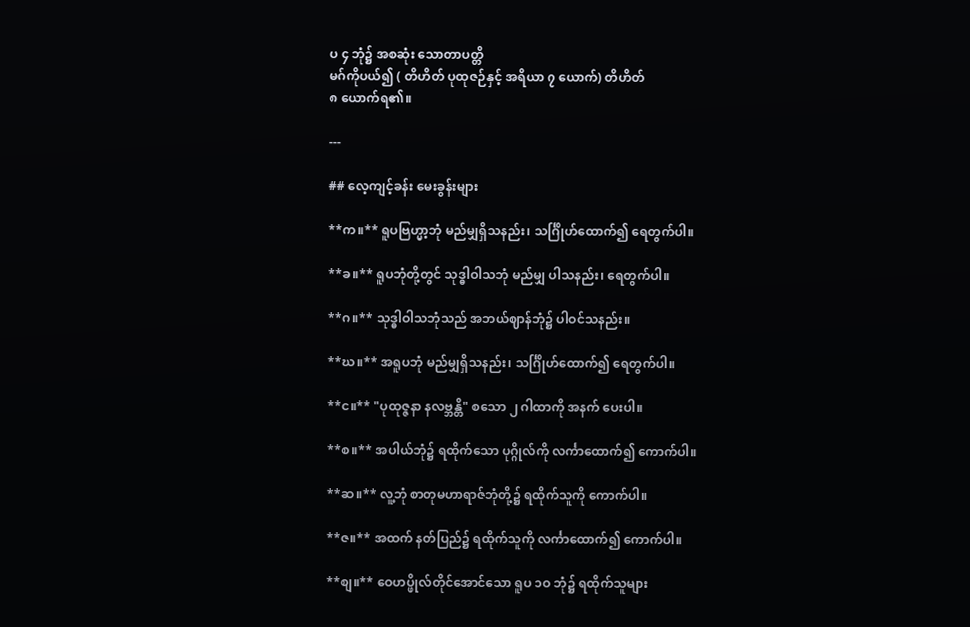ပ ၄ ဘုံ၌ အစဆုံး သောတာပတ္တိ
မဂ်ကိုပယ်၍ ( တိဟိတ် ပုထုဇဉ်နှင့် အရိယာ ၇ ယောက်) တိဟိတ်
၈ ယောက်ရ၏။

---

## လေ့ကျင့်ခန်း မေးခွန်းများ

**က။** ရူပဗြဟ္မာ့ဘုံ မည်မျှရှိသနည်း၊ သင်္ဂြိုဟ်ထောက်၍ ရေတွက်ပါ။

**ခ။** ရူပဘုံတို့တွင် သုဒ္ဓါဝါသဘုံ မည်မျှ ပါသနည်း၊ ရေတွက်ပါ။

**ဂ။** သုဒ္ဓါဝါသဘုံသည် အဘယ်ဈာန်ဘုံ၌ ပါဝင်သနည်း။

**ဃ။** အရူပဘုံ မည်မျှရှိသနည်း၊ သင်္ဂြိုဟ်ထောက်၍ ရေတွက်ပါ။

**င။** "ပုထုဇ္ဇနာ နလဗ္ဘန္တိ" စသော ၂ ဂါထာကို အနက် ပေးပါ။

**စ။** အပါယ်ဘုံ၌ ရထိုက်သော ပုဂ္ဂိုလ်ကို လင်္ကာထောက်၍ ကောက်ပါ။

**ဆ။** လူ့ဘုံ စာတုမဟာရာဇ်ဘုံတို့၌ ရထိုက်သူကို ကောက်ပါ။

**ဇ။** အထက် နတ်ပြည်၌ ရထိုက်သူကို လင်္ကာထောက်၍ ကောက်ပါ။

**စျ။** ဝေဟပ္ဖိုလ်တိုင်အောင်သော ရူပ ၁ဝ ဘုံ၌ ရထိုက်သူများ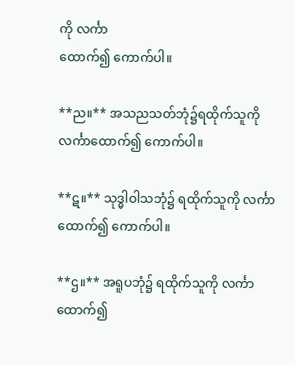ကို လင်္ကာ
ထောက်၍ ကောက်ပါ။

**ည။** အသညသတ်ဘုံ၌ရထိုက်သူကို လင်္ကာထောက်၍ ကောက်ပါ။

**ဋ။** သုဒ္ဓါဝါသဘုံ၌ ရထိုက်သူကို လင်္ကာထောက်၍ ကောက်ပါ။

**ဌ။** အရူပဘုံ၌ ရထိုက်သူကို လင်္ကာထောက်၍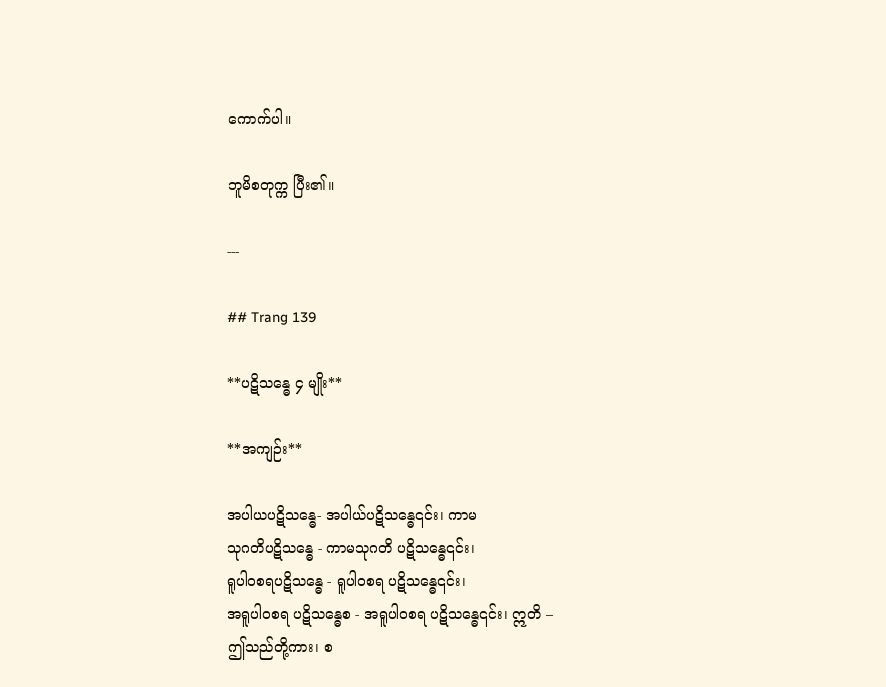ကောက်ပါ။

ဘူမိစတုက္က ပြီး၏။

---

## Trang 139

**ပဋိသန္ဓေ ၄ မျိုး**

**အကျဉ်း**

အပါယပဋိသန္ဓေ- အပါယ်ပဋိသန္ဓေ၎င်း၊ ကာမ
သုဂတိပဋိသန္ဓေ - ကာမသုဂတိ ပဋိသန္ဓေ၎င်း၊
ရူပါဝစရပဋိသန္ဓေ - ရူပါဝစရ ပဋိသန္ဓေ၎င်း၊
အရူပါဝစရ ပဋိသန္ဓေစ - အရူပါဝစရ ပဋိသန္ဓေ၎င်း၊ ဣတိ –
ဤသည်တို့ကား၊ စ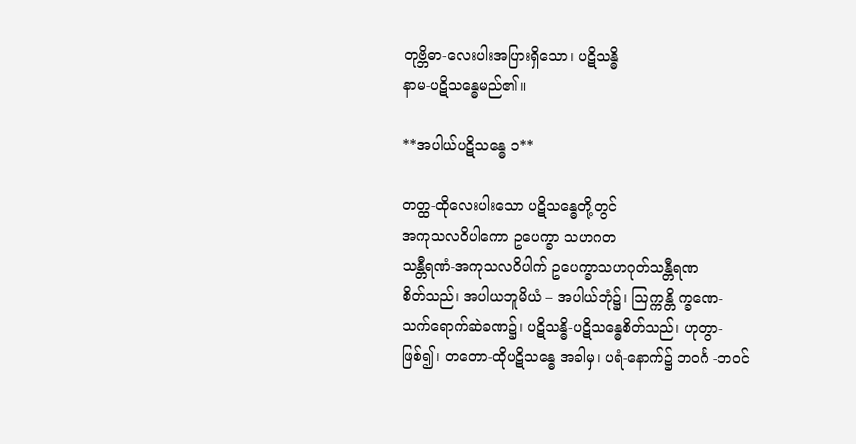တုဗ္ဘိဓာ-လေးပါးအပြားရှိသော၊ ပဋိသန္ဓိ
နာမ-ပဋိသန္ဓေမည်၏။

**အပါယ်ပဋိသန္ဓေ ၁**

တတ္ထ-ထိုလေးပါးသော ပဋိသန္ဓေတို့တွင်
အကုသလဝိပါကော ဥပေက္ခာ သဟဂတ
သန္တီရဏံ-အကုသလဝိပါက် ဥပေက္ခာသဟဂုတ်သန္တီရဏ
စိတ်သည်၊ အပါယဘူမိယံ – အပါယ်ဘုံ၌၊ ဩက္ကန္တိ က္ခဏေ-
သက်ရောက်ဆဲခဏ၌၊ ပဋိသန္ဓိ-ပဋိသန္ဓေစိတ်သည်၊ ဟုတွာ-
ဖြစ်၍၊ တတော-ထိုပဋိသန္ဓေ အခါမှ၊ ပရံ-နောက်၌ ဘဝင်္ဂ -ဘဝင်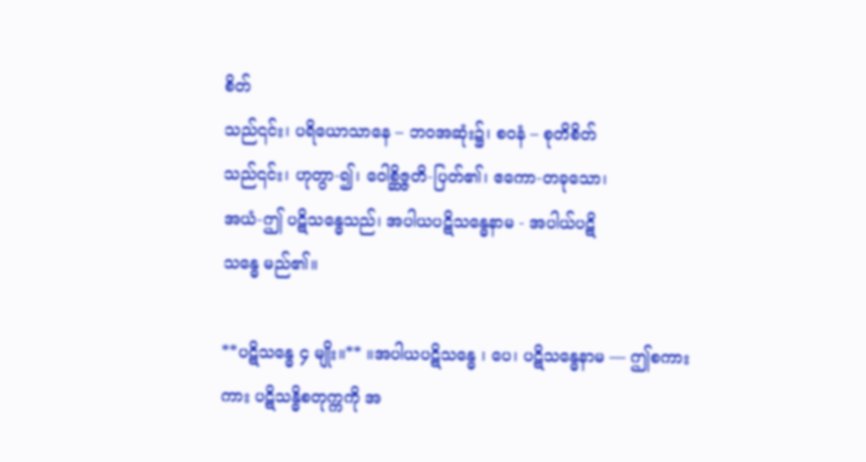စိတ်
သည်၎င်း၊ ပရိယောသာနေ – ဘဝအဆုံး၌၊ စဝနံ – စုတိစိတ်
သည်၎င်း၊ ဟုတွာ-၍၊ ဝေါစ္ဆိဇ္ဇတိ-ပြတ်၏၊ ဧကော-တခုသော၊
အယံ-ဤ ပဋိသန္ဓေသည်၊ အပါယပဋိသန္ဓေနာမ - အပါယ်ပဋိ
သန္ဓေ မည်၏။

**ပဋိသန္ဓေ ၄ မျိုး။** ။အပါယပဋိသန္ဓေ ၊ ပေ၊ ပဋိသန္ဓေနာမ — ဤစကား
ကား ပဋိသန္ဓိစတုက္ကကို အ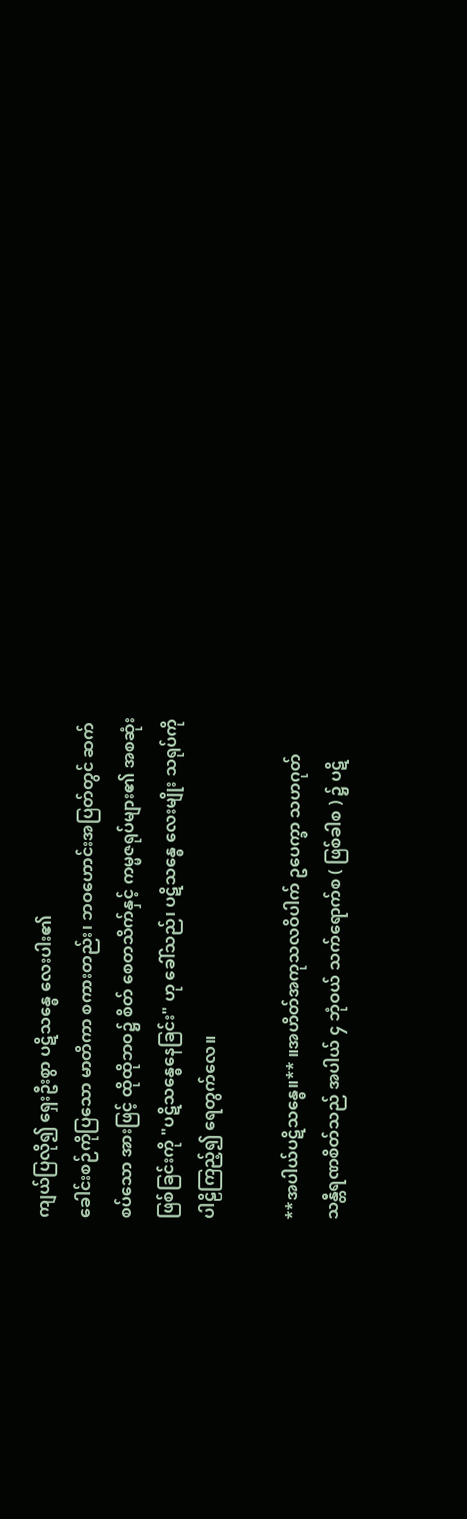ကျယ်ပြလို၍ ရှေးဦးစွာ ပဋိသန္ဓေ လေးပါး၏
ခေါင်းစဉ်ကိုပြသော မာတိကာ စကားတည်း၊ ဘဝဟောင်းအပြတ်တွင် ဆက်
စပ်သော အားဖြင့် ထိုထိုဘဝ၌ စိတ် စေတသိက်နှင့် ကမ္မဇရုပ်များ၏ အစဆုံး
ဖြစ်ခြင်းကို "ပဋိသန္ဓေနေခြင်း" ဟု ခေါ်သည်၊ ပဋိသန္ဓေ လေးမျိုး သရုပ်ကို
ပါဠိကြည့်၍ ရေတွက်လေ။

**အပါယ်ပဋိသန္ဓေ။** ။အဟိတ်အကုသလဝိပါက် ဥပေက္ခာ သဟဂုတ်
သန္တီရဏစိတ်သည် အပါယ် ၄ ဘုံဝယ် သက်ရောက်စ ( ဖြစ်ခါစ ) ၌ ပဋိ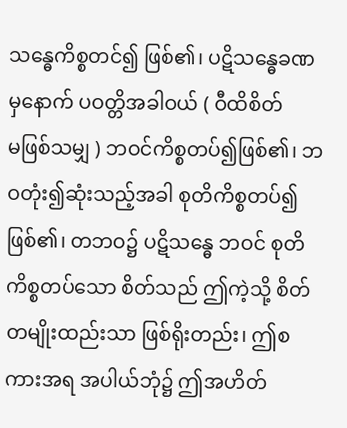သန္ဓေကိစ္စတင်၍ ဖြစ်၏၊ ပဋိသန္ဓေခဏမှနောက် ပဝတ္တိအခါဝယ် ( ဝီထိစိတ်
မဖြစ်သမျှ ) ဘဝင်ကိစ္စတပ်၍ဖြစ်၏၊ ဘဝတုံး၍ဆုံးသည့်အခါ စုတိကိစ္စတပ်၍
ဖြစ်၏၊ တဘဝ၌ ပဋိသန္ဓေ ဘဝင် စုတိကိစ္စတပ်သော စိတ်သည် ဤကဲ့သို့ စိတ်
တမျိုးထည်းသာ ဖြစ်ရိုးတည်း၊ ဤစကားအရ အပါယ်ဘုံ၌ ဤအဟိတ်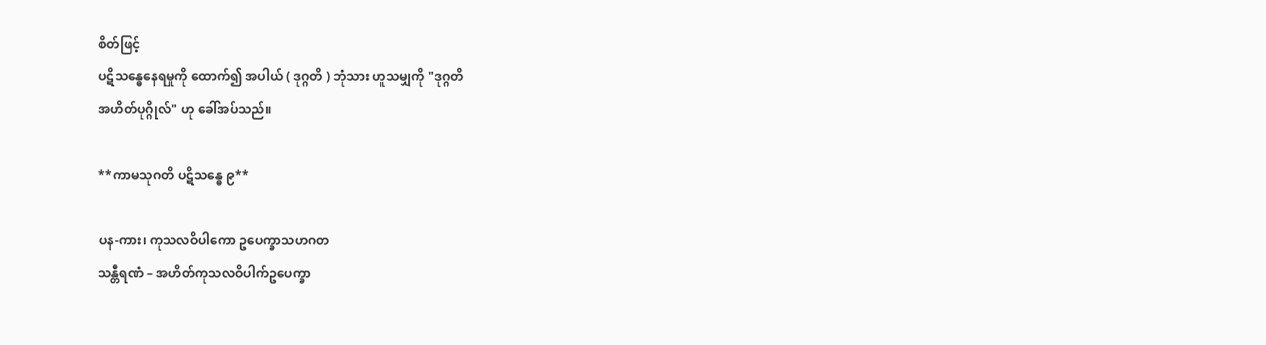စိတ်ဖြင့်
ပဋိသန္ဓေနေရမှုကို ထောက်၍ အပါယ် ( ဒုဂ္ဂတိ ) ဘုံသား ဟူသမျှကို "ဒုဂ္ဂတိ
အဟိတ်ပုဂ္ဂိုလ်" ဟု ခေါ်အပ်သည်။

**ကာမသုဂတိ ပဋိသန္ဓေ ၉**

ပန-ကား၊ ကုသလဝိပါကော ဥပေက္ခာသဟဂတ
သန္တီရဏံ – အဟိတ်ကုသလဝိပါက်ဥပေက္ခာ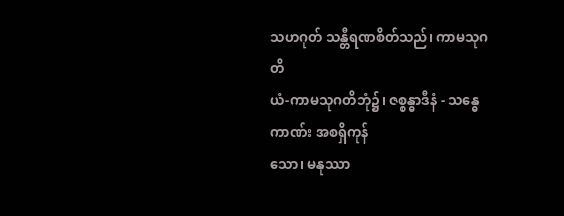သဟဂုတ် သန္တီရဏစိတ်သည်၊ ကာမသုဂတိ
ယံ-ကာမသုဂတိဘုံ၌၊ ဇစ္စန္ဓာဒီနံ - သန္ဓေကာဏ်း အစရှိကုန်
သော၊ မနုဿာ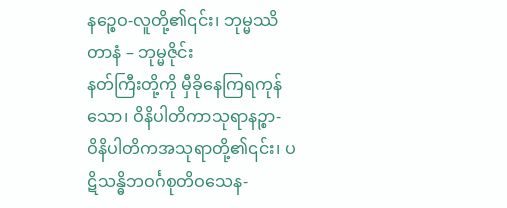နဉ္စေဝ-လူတို့၏၎င်း၊ ဘုမ္မဿိတာနံ – ဘုမ္မဇိုင်း
နတ်ကြီးတို့ကို မှီခိုနေကြရကုန်သော၊ ဝိနိပါတိကာသုရာနဉ္စာ-
ဝိနိပါတိကအသုရာတို့၏၎င်း၊ ပဋိသန္ဓိဘဝင်္ဂစုတိဝသေန-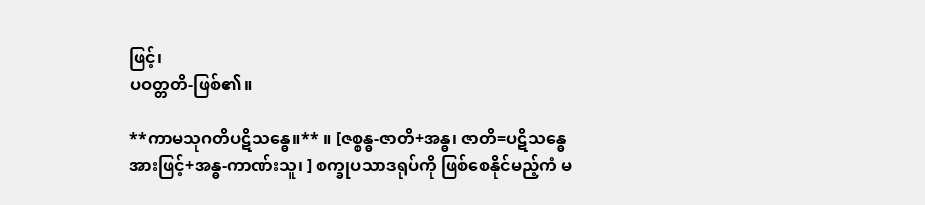ဖြင့်၊
ပဝတ္တတိ-ဖြစ်၏။

**ကာမသုဂတိပဋိသန္ဓေ။** ။ [ဇစ္စန္ဓ-ဇာတိ+အန္ဓ၊ ဇာတိ=ပဋိသန္ဓေ
အားဖြင့်+အန္ဓ-ကာဏ်းသူ၊ ] စက္ခုပသာဒရုပ်ကို ဖြစ်စေနိုင်မည့်ကံ မ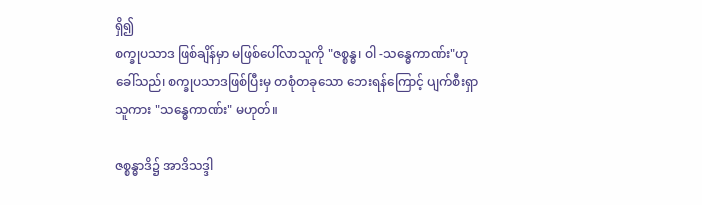ရှိ၍
စက္ခုပသာဒ ဖြစ်ချိန်မှာ မဖြစ်ပေါ်လာသူကို "ဇစ္စန္ဓ၊ ဝါ -သန္ဓေကာဏ်း"ဟု
ခေါ်သည်၊ စက္ခုပသာဒဖြစ်ပြီးမှ တစုံတခုသော ဘေးရန်ကြောင့် ပျက်စီးရှာ
သူကား "သန္ဓေကာဏ်း" မဟုတ်။

ဇစ္စန္ဓာဒိ၌ အာဒိသဒ္ဒါ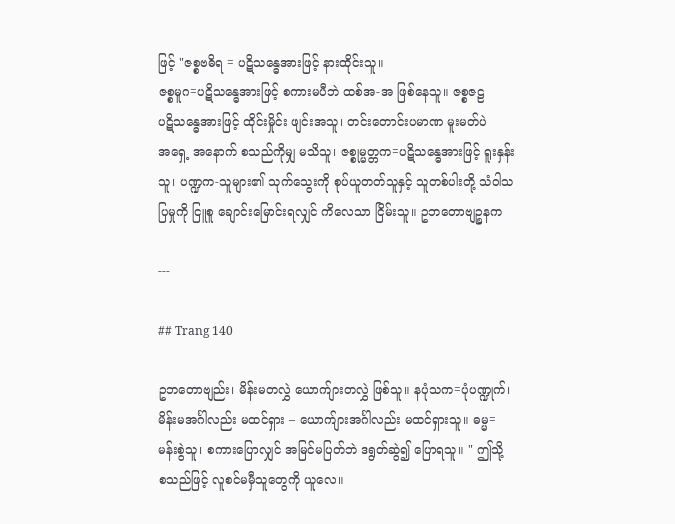ဖြင့် "ဇစ္စဗဓိရ = ပဋိသန္ဓေအားဖြင့် နားထိုင်းသူ။
ဇစ္စမူဂ=ပဋိသန္ဓေအားဖြင့် စကားမပီဘဲ ထစ်အ-အ ဖြစ်နေသူ။ ဇစ္စဇဠ
ပဋိသန္ဓေအားဖြင့် ထိုင်းမှိုင်း ဖျင်းအသူ၊ တင်းတောင်းပမာဏ မူးမတ်ပဲ
အရှေ့ အနောက် စသည်ကိုမျှ မသိသူ၊ ဇစ္စုမ္မတ္တက=ပဋိသန္ဓေအားဖြင့် ရူးနှန်း
သူ၊ ပဏ္ဍက-သူများ၏ သုက်သွေးကို စုပ်ယူတတ်သူနှင့် သူတစ်ပါးတို့ သံဝါသ
ပြမှုကို ငြူစူ ချောင်းမြောင်းရလျှင် ကိလေသာ ငြိမ်းသူ။ ဥဘတောဗျဉ္စနက

---

## Trang 140

ဥဘတောဗျည်း၊ မိန်းမတလွှဲ ယောက်ျားတလွှဲ ဖြစ်သူ။ နပုံသက=ပုံပဏ္ဍုက်၊
မိန်းမအင်္ဂါလည်း မထင်ရှား – ယောက်ျားအင်္ဂါလည်း မထင်ရှားသူ။ ဓမ္မ=
မန်းစွဲသူ၊ စကားပြောလျှင် အမြင်မပြတ်ဘဲ ဒရွတ်ဆွဲ၍ ပြောရသူ။ " ဤသို့
စသည်ဖြင့် လူစင်မမှီသူတွေကို ယူလေ။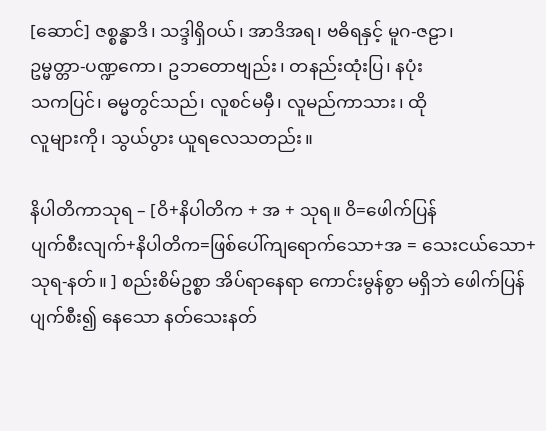[ဆောင်] ဇစ္စန္ဓာဒိ၊ သဒ္ဒါရှိဝယ်၊ အာဒိအရ၊ ဗဓိရနှင့် မူဂ-ဇဠာ၊
ဥမ္မတ္တာ-ပဏ္ဍကော၊ ဥဘတောဗျည်း၊ တနည်းထုံးပြ၊ နပုံး
သကပြင်၊ ဓမ္မတွင်သည်၊ လူစင်မမှီ၊ လူမည်ကာသား၊ ထို
လူများကို၊ သွယ်ပွား ယူရလေသတည်း။

နိပါတိကာသုရ – [ဝိ+နိပါတိက + အ + သုရ။ ဝိ=ဖေါက်ပြန်
ပျက်စီးလျက်+နိပါတိက=ဖြစ်ပေါ်ကျရောက်သော+အ = သေးငယ်သော+
သုရ-နတ်။ ] စည်းစိမ်ဥစ္စာ အိပ်ရာနေရာ ကောင်းမွန်စွာ မရှိဘဲ ဖေါက်ပြန်
ပျက်စီး၍ နေသော နတ်သေးနတ်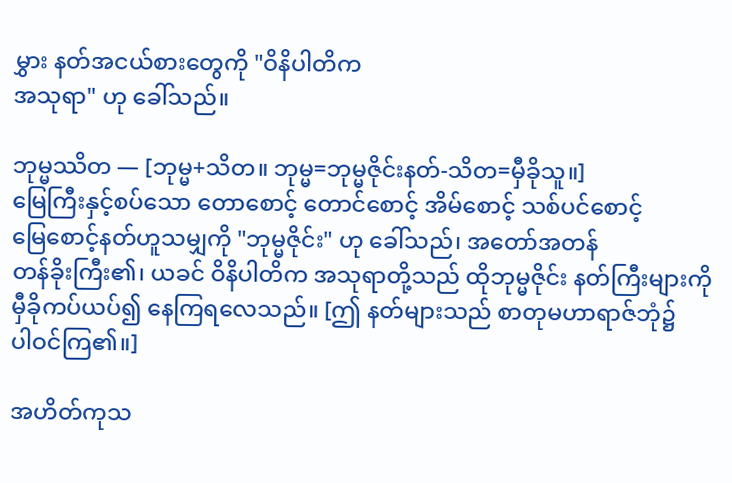မွှား နတ်အငယ်စားတွေကို "ဝိနိပါတိက
အသုရာ" ဟု ခေါ်သည်။

ဘုမ္မဿိတ — [ဘုမ္မ+သိတ။ ဘုမ္မ=ဘုမ္မဇိုင်းနတ်-သိတ=မှီခိုသူ။]
မြေကြီးနှင့်စပ်သော တောစောင့် တောင်စောင့် အိမ်စောင့် သစ်ပင်စောင့်
မြေစောင့်နတ်ဟူသမျှကို "ဘုမ္မဇိုင်း" ဟု ခေါ်သည်၊ အတော်အတန်
တန်ခိုးကြီး၏၊ ယခင် ဝိနိပါတိက အသုရာတို့သည် ထိုဘုမ္မဇိုင်း နတ်ကြီးများကို
မှီခိုကပ်ယပ်၍ နေကြရလေသည်။ [ဤ နတ်များသည် စာတုမဟာရာဇ်ဘုံ၌
ပါဝင်ကြ၏။]

အဟိတ်ကုသ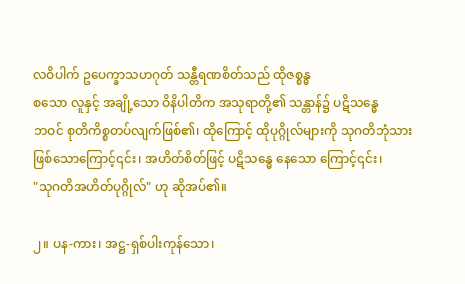လဝိပါက် ဥပေက္ခာသဟဂုတ် သန္တီရဏစိတ်သည် ထိုဇစ္စန္ဓ
စသော လူနှင့် အချို့သော ဝိနိပါတိက အသုရာတို့၏ သန္တာန်၌ ပဋိသန္ဓေ
ဘဝင် စုတိကိစ္စတပ်လျက်ဖြစ်၏၊ ထိုကြောင့် ထိုပုဂ္ဂိုလ်များကို သုဂတိဘုံသား
ဖြစ်သောကြောင့်၎င်း၊ အဟိတ်စိတ်ဖြင့် ပဋိသန္ဓေ နေသော ကြောင့်၎င်း၊
"သုဂတိအဟိတ်ပုဂ္ဂိုလ်" ဟု ဆိုအပ်၏။

၂။ ပန-ကား၊ အဋ္ဌ-ရှစ်ပါးကုန်သော၊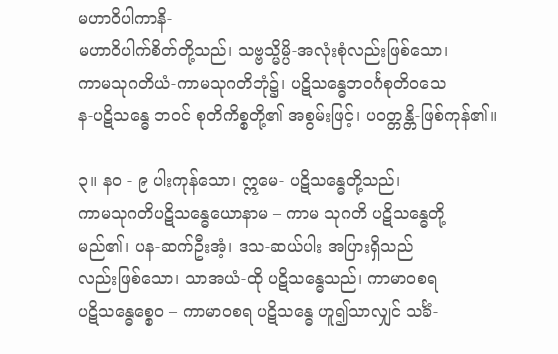မဟာဝိပါကာနိ-
မဟာဝိပါက်စိတ်တို့သည်၊ သဗ္ဗသ္မိမ္ပိ-အလုံးစုံလည်းဖြစ်သော၊
ကာမသုဂတိယံ-ကာမသုဂတိဘုံ၌၊ ပဋိသန္ဓေဘဝင်္ဂစုတိဝသေ
န-ပဋိသန္ဓေ ဘဝင် စုတိကိစ္စတို့၏ အစွမ်းဖြင့်၊ ပဝတ္တန္တိ-ဖြစ်ကုန်၏။

၃။ နဝ - ၉ ပါးကုန်သော၊ ဣမေ- ပဋိသန္ဓေတို့သည်၊
ကာမသုဂတိပဋိသန္ဓေယောနာမ – ကာမ သုဂတိ ပဋိသန္ဓေတို့
မည်၏၊ ပန-ဆက်ဦးအံ့၊ ဒသ-ဆယ်ပါး အပြားရှိသည်
လည်းဖြစ်သော၊ သာအယံ-ထို ပဋိသန္ဓေသည်၊ ကာမာဝစရ
ပဋိသန္ဓေစ္စေဝ – ကာမာဝစရ ပဋိသန္ဓေ ဟူ၍သာလျှင် သင်္ခံ-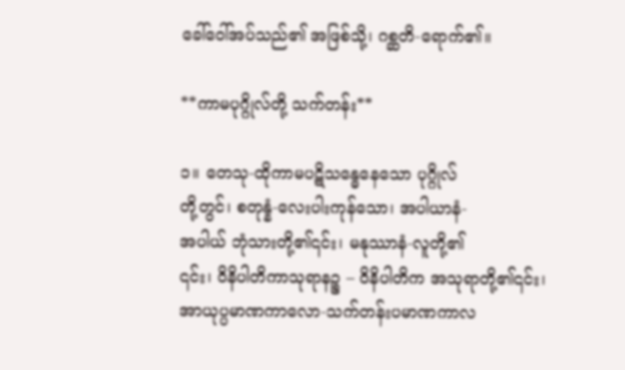ခေါ်ဝေါ်အပ်သည်၏ အဖြစ်သို့၊ ဂစ္ဆတိ-ရောက်၏။

**ကာမပုဂ္ဂိုလ်တို့ သက်တန်း**

၁။ တေသု-ထိုကာမပဋိသန္ဓေနေသော ပုဂ္ဂိုလ်
တို့တွင်၊ စတုန္နံ-လေးပါးကုန်သော၊ အပါယာနံ-
အပါယ် ဘုံသားတို့၏၎င်း၊ မနုဿာနံ-လူတို့၏
၎င်း၊ ဝိနိပါတိကာသုရာနဉ္စ – ဝိနိပါတိက အသုရာတို့၏၎င်း၊
အာယုပ္ပမာဏကာလော-သက်တန်းပမာဏကာလ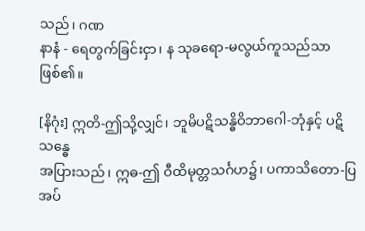သည်၊ ဂဏ
နာနံ - ရေတွက်ခြင်းငှာ၊ န သုခရော-မလွယ်ကူသည်သာ
ဖြစ်၏။

[နိဂုံး] ဣတိ-ဤသို့လျှင်၊ ဘူမိပဋိသန္ဓိဝိဘာဂေါ-ဘုံနှင့် ပဋိသန္ဓေ
အပြားသည်၊ ဣဓ-ဤ ဝီထိမုတ္တသင်္ဂဟ၌၊ ပကာသိတော-ပြ
အပ်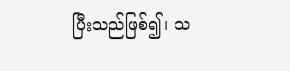ပြီးသည်ဖြစ်၍၊ သ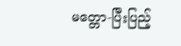မတ္တော-ပြီးပြည့်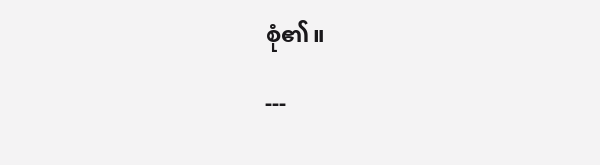စုံ၏။

---